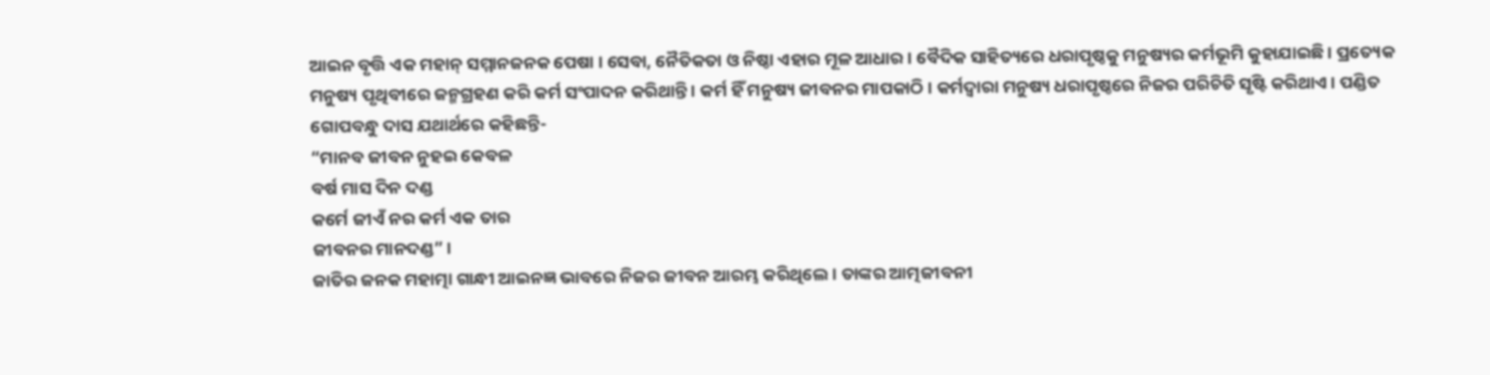ଆଇନ ବୃତ୍ତି ଏକ ମହାନ୍ ସମ୍ମାନଜନକ ପେଷା । ସେବା, ନୈତିକତା ଓ ନିଷ୍ଠା ଏହାର ମୂଳ ଆଧାର । ବୈଦିକ ସାହିତ୍ୟରେ ଧରାପୃଷ୍ଠକୁ ମନୁଷ୍ୟର କର୍ମଭୂମି କୁହାଯାଇଛି । ପ୍ରତ୍ୟେକ ମନୁଷ୍ୟ ପୃଥିବୀରେ ଜନ୍ମଗ୍ରହଣ କରି କର୍ମ ସଂପାଦନ କରିଥାନ୍ତି । କର୍ମ ହିଁ ମନୁଷ୍ୟ ଜୀବନର ମାପକାଠି । କର୍ମଦ୍ୱାରା ମନୁଷ୍ୟ ଧରାପୃଷ୍ଠରେ ନିଜର ପରିଚିତି ସୃଷ୍ଟି କରିଥାଏ । ପଣ୍ଡିତ ଗୋପବନ୍ଧୁ ଦାସ ଯଥାର୍ଥରେ କହିଛନ୍ତି-
“ମାନବ ଜୀବନ ନୁହଇ କେବଳ
ବର୍ଷ ମାସ ଦିନ ଦଣ୍ଡ
କର୍ମେ ଜୀଏଁ ନର କର୍ମ ଏକ ତାର
ଜୀବନର ମାନଦଣ୍ଡ” ।
ଜାତିର ଜନକ ମହାତ୍ମା ଗାନ୍ଧୀ ଆଇନଜ୍ଞ ଭାବରେ ନିଜର ଜୀବନ ଆରମ୍ଭ କରିଥିଲେ । ତାଙ୍କର ଆତ୍ମଜୀବନୀ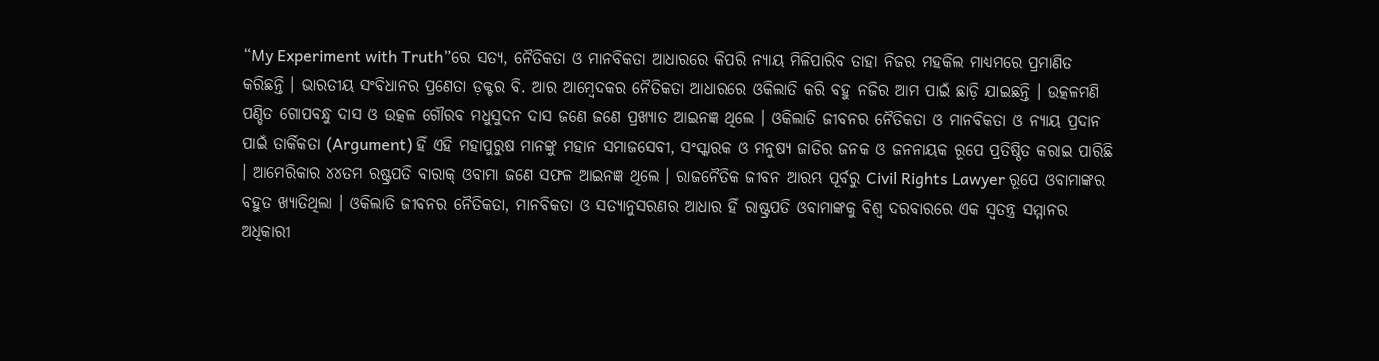“My Experiment with Truth”ରେ ସତ୍ୟ, ନୈତିକତା ଓ ମାନବିକତା ଆଧାରରେ କିପରି ନ୍ୟାୟ ମିଳିପାରିବ ତାହା ନିଜର ମହକିଲ ମାଧ୍ୟମରେ ପ୍ରମାଣିତ କରିଛନ୍ତି । ଭାରତୀୟ ସଂବିଧାନର ପ୍ରଣେତା ଡ଼କ୍ଟର ବି. ଆର ଆମ୍ବେଦକର ନୈତିକତା ଆଧାରରେ ଓକିଲାତି କରି ବହୁ ନଜିର ଆମ ପାଇଁ ଛାଡ଼ି ଯାଇଛନ୍ତି । ଉତ୍କଳମଣି ପଣ୍ଡିତ ଗୋପବନ୍ଧୁ ଦାସ ଓ ଉତ୍କଳ ଗୌରବ ମଧୁସୁଦନ ଦାସ ଜଣେ ଜଣେ ପ୍ରଖ୍ୟାତ ଆଇନଜ୍ଞ ଥିଲେ । ଓକିଲାତି ଜୀବନର ନୈତିକତା ଓ ମାନବିକତା ଓ ନ୍ୟାୟ ପ୍ରଦାନ ପାଇଁ ତାର୍କିକତା (Argument) ହିଁ ଏହି ମହାପୁରୁଷ ମାନଙ୍କୁ ମହାନ ସମାଜସେବୀ, ସଂସ୍କାରକ ଓ ମନୁଷ୍ୟ ଜାତିର ଜନକ ଓ ଜନନାୟକ ରୂପେ ପ୍ରତିଷ୍ଠିତ କରାଇ ପାରିଛି । ଆମେରିକାର ୪୪ତମ ରଷ୍ଟ୍ରପତି ବାରାକ୍ ଓବାମା ଜଣେ ସଫଳ ଆଇନଜ୍ଞ ଥିଲେ । ରାଜନୈତିକ ଜୀବନ ଆରମ୍ଭ ପୂର୍ବରୁ Civil Rights Lawyer ରୂପେ ଓବାମାଙ୍କର ବହୁତ ଖ୍ୟାତିଥିଲା । ଓକିଲାତି ଜୀବନର ନୈତିକତା, ମାନବିକତା ଓ ସତ୍ୟାନୁସରଣର ଆଧାର ହିଁ ରାଷ୍ଟ୍ରପତି ଓବାମାଙ୍କକୁ ବିଶ୍ୱ ଦରବାରରେ ଏକ ସ୍ୱତନ୍ତ୍ର ସମ୍ମାନର ଅଧିକାରୀ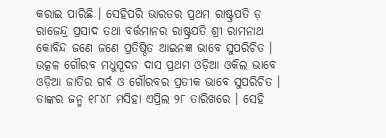କରାଇ ପାରିଛି । ସେହିପରି ଭାରତର ପ୍ରଥମ ରାଷ୍ଟ୍ରପତି ଡ଼ ରାଜେନ୍ଦ୍ର ପ୍ରସାଦ ତଥା ବର୍ତ୍ତମାନର ରାଷ୍ଟ୍ରପତି ଶ୍ରୀ ରାମନାଥ କୋବିନ୍ଦ ଜଣେ ଜଣେ ପ୍ରତିଷ୍ଠିତ ଆଇନଜ୍ଞ ଭାବେ ସୁପରିଚିତ । ଉତ୍କଳ ଗୌରବ ମଧୁସୂଦନ ଦାସ ପ୍ରଥମ ଓଡ଼ିଆ ଓକିଲ ଭାବେ ଓଡ଼ିଆ ଜାତିର ଗର୍ବ ଓ ଗୌରବର ପ୍ରତୀକ ଭାବେ ସୁପରିଚିତ । ତାଙ୍କର ଜନ୍ମ ୧୮୪୮ ମସିହା ଏପ୍ରିଲ ୨୮ ତାରିଖରେ । ସେହି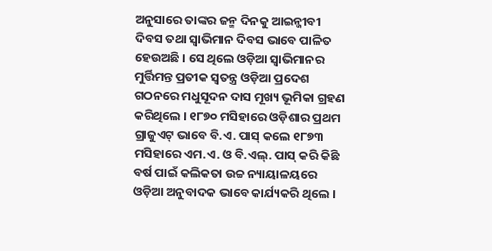ଅନୁସାରେ ତାଙ୍କର ଜନ୍ମ ଦିନକୁ ଆଇନ୍ଜୀବୀ ଦିବସ ତଥା ସ୍ୱାଭିମାନ ଦିବସ ଭାବେ ପାଳିତ ହେଉଅଛି । ସେ ଥିଲେ ଓଡ଼ିଆ ସ୍ୱାଭିମାନର ମୁର୍ତ୍ତିମନ୍ତ ପ୍ରତୀକ ସ୍ୱତନ୍ତ୍ର ଓଡ଼ିଆ ପ୍ରଦେଶ ଗଠନରେ ମଧୁସୂଦନ ଦାସ ମୂଖ୍ୟ ଭୂମିକା ଗ୍ରହଣ କରିଥିଲେ । ୧୮୭୦ ମସିହାରେ ଓଡ଼ିଶାର ପ୍ରଥମ ଗ୍ରାଜୁଏଟ୍ ଭାବେ ବି.ଏ. ପାସ୍ କଲେ ୧୮୭୩ ମସିହାରେ ଏମ.ଏ. ଓ ବି.ଏଲ୍. ପାସ୍ କରି କିଛି ବର୍ଷ ପାଇଁ କଲିକତା ଉଚ୍ଚ ନ୍ୟାୟାଳୟରେ ଓଡ଼ିଆ ଅନୁବାଦକ ଭାବେ କାର୍ଯ୍ୟକରି ଥିଲେ ।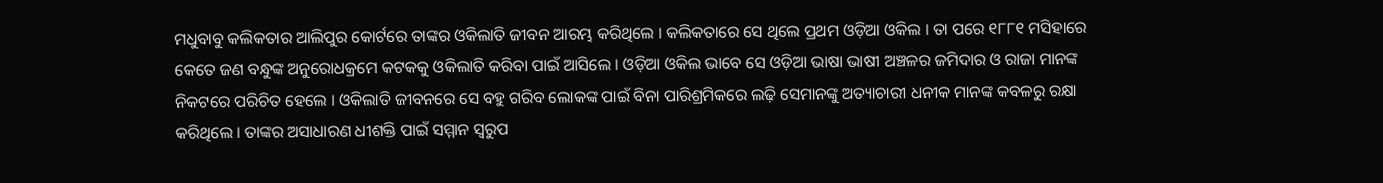ମଧୁବାବୁ କଲିକତାର ଆଲିପୁର କୋର୍ଟରେ ତାଙ୍କର ଓକିଲାତି ଜୀବନ ଆରମ୍ଭ କରିଥିଲେ । କଲିକତାରେ ସେ ଥିଲେ ପ୍ରଥମ ଓଡ଼ିଆ ଓକିଲ । ତା ପରେ ୧୮୮୧ ମସିହାରେ କେତେ ଜଣ ବନ୍ଧୁଙ୍କ ଅନୁରୋଧକ୍ରମେ କଟକକୁ ଓକିଲାତି କରିବା ପାଇଁ ଆସିଲେ । ଓଡ଼ିଆ ଓକିଲ ଭାବେ ସେ ଓଡ଼ିଆ ଭାଷା ଭାଷୀ ଅଞ୍ଚଳର ଜମିଦାର ଓ ରାଜା ମାନଙ୍କ ନିକଟରେ ପରିଚିତ ହେଲେ । ଓକିଲାତି ଜୀବନରେ ସେ ବହୁ ଗରିବ ଲୋକଙ୍କ ପାଇଁ ବିନା ପାରିଶ୍ରମିକରେ ଲଢ଼ି ସେମାନଙ୍କୁ ଅତ୍ୟାଚାରୀ ଧନୀକ ମାନଙ୍କ କବଳରୁ ରକ୍ଷା କରିଥିଲେ । ତାଙ୍କର ଅସାଧାରଣ ଧୀଶକ୍ତି ପାଇଁ ସମ୍ମାନ ସ୍ୱରୁପ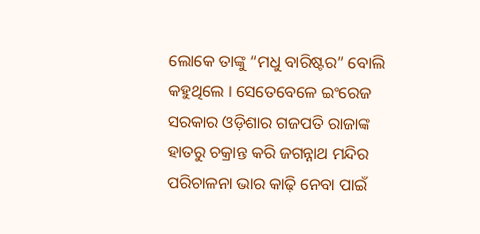ଲୋକେ ତାଙ୍କୁ “ମଧୁ ବାରିଷ୍ଟର” ବୋଲି କହୁଥିଲେ । ସେତେବେଳେ ଇଂରେଜ ସରକାର ଓଡ଼ିଶାର ଗଜପତି ରାଜାଙ୍କ ହାତରୁ ଚକ୍ରାନ୍ତ କରି ଜଗନ୍ନାଥ ମନ୍ଦିର ପରିଚାଳନା ଭାର କାଢ଼ି ନେବା ପାଇଁ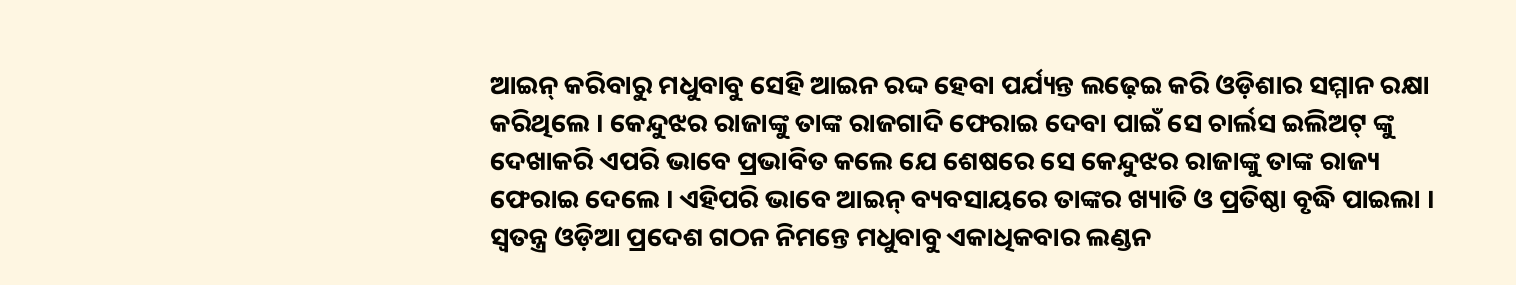ଆଇନ୍ କରିବାରୁ ମଧୁବାବୁ ସେହି ଆଇନ ରଦ୍ଦ ହେବା ପର୍ଯ୍ୟନ୍ତ ଲଢ଼େଇ କରି ଓଡ଼ିଶାର ସମ୍ମାନ ରକ୍ଷା କରିଥିଲେ । କେନ୍ଦୁଝର ରାଜାଙ୍କୁ ତାଙ୍କ ରାଜଗାଦି ଫେରାଇ ଦେବା ପାଇଁ ସେ ଚାର୍ଲସ ଇଲିଅଟ୍ ଙ୍କୁ ଦେଖାକରି ଏପରି ଭାବେ ପ୍ରଭାବିତ କଲେ ଯେ ଶେଷରେ ସେ କେନ୍ଦୁଝର ରାଜାଙ୍କୁ ତାଙ୍କ ରାଜ୍ୟ ଫେରାଇ ଦେଲେ । ଏହିପରି ଭାବେ ଆଇନ୍ ବ୍ୟବସାୟରେ ତାଙ୍କର ଖ୍ୟାତି ଓ ପ୍ରତିଷ୍ଠା ବୃଦ୍ଧି ପାଇଲା । ସ୍ୱତନ୍ତ୍ର ଓଡ଼ିଆ ପ୍ରଦେଶ ଗଠନ ନିମନ୍ତେ ମଧୁବାବୁ ଏକାଧିକବାର ଲଣ୍ଡନ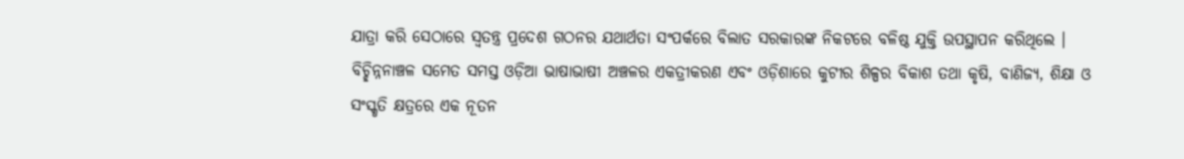ଯାତ୍ରା କରି ସେଠାରେ ସ୍ୱତନ୍ତ୍ର ପ୍ରଦେଶ ଗଠନର ଯଥାର୍ଥତା ସଂପର୍କରେ ବିଲାତ ସରକାରଙ୍କ ନିକଟରେ ବଳିଷ୍ଠ ଯୁକ୍ତି ଉପସ୍ଥାପନ କରିଥିଲେ । ବିଚ୍ଛିନ୍ନନାଞ୍ଚଳ ସମେତ ସମସ୍ତ ଓଡ଼ିଆ ଭାଷାଭାଷୀ ଅଞ୍ଚଳର ଏକତ୍ରୀକରଣ ଏବଂ ଓଡ଼ିଶାରେ କୁଟୀର ଶିଳ୍ପର ବିକାଶ ତଥା କୃଷି, ବାଣିଜ୍ୟ, ଶିକ୍ଷା ଓ ସଂସ୍କୃତି କ୍ଷତ୍ରରେ ଏକ ନୂତନ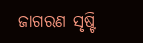ଜାଗରଣ ସୃଷ୍ଟି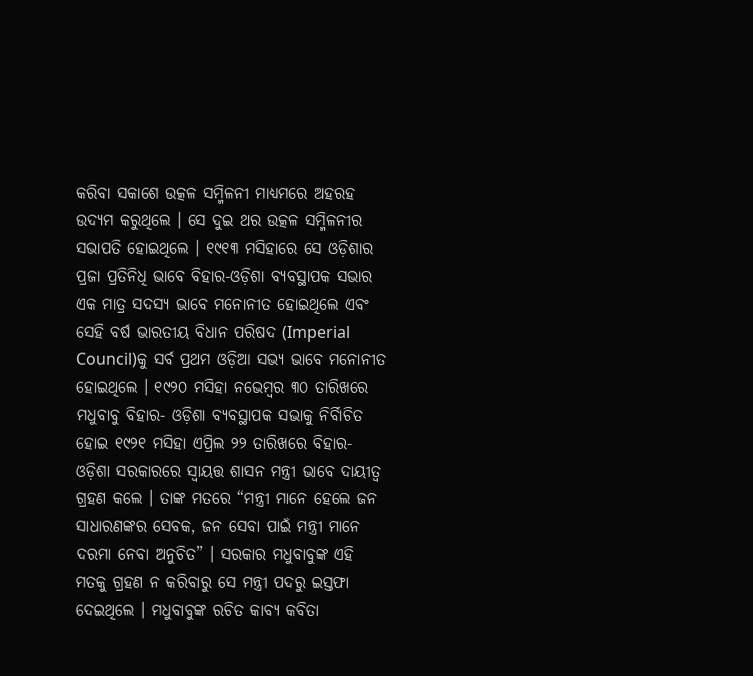କରିବା ସକାଶେ ଉତ୍କଳ ସମ୍ମିଳନୀ ମାଧ୍ୟମରେ ଅହରହ ଉଦ୍ୟମ କରୁଥିଲେ । ସେ ଦୁଇ ଥର ଉତ୍କଳ ସମ୍ମିଳନୀର ସଭାପତି ହୋଇଥିଲେ । ୧୯୧୩ ମସିହାରେ ସେ ଓଡ଼ିଶାର ପ୍ରଜା ପ୍ରତିନିଧି ଭାବେ ବିହାର-ଓଡ଼ିଶା ବ୍ୟବସ୍ଥାପକ ସଭାର ଏକ ମାତ୍ର ସଦସ୍ୟ ଭାବେ ମନୋନୀତ ହୋଇଥିଲେ ଏବଂ ସେହି ବର୍ଷ ଭାରତୀୟ ବିଧାନ ପରିଷଦ (Imperial Council)କୁ ସର୍ବ ପ୍ରଥମ ଓଡ଼ିଆ ସଭ୍ୟ ଭାବେ ମନୋନୀତ ହୋଇଥିଲେ । ୧୯୨୦ ମସିହା ନଭେମ୍ବର ୩୦ ତାରିଖରେ ମଧୁବାବୁ ବିହାର- ଓଡ଼ିଶା ବ୍ୟବସ୍ଥାପକ ସଭାକୁ ନିର୍ବିାଚିତ ହୋଇ ୧୯୨୧ ମସିହା ଏପ୍ରିଲ ୨୨ ତାରିଖରେ ବିହାର- ଓଡ଼ିଶା ସରକାରରେ ସ୍ୱାୟତ୍ତ ଶାସନ ମନ୍ତ୍ରୀ ଭାବେ ଦାୟୀତ୍ୱ ଗ୍ରହଣ କଲେ । ତାଙ୍କ ମତରେ “ମନ୍ତ୍ରୀ ମାନେ ହେଲେ ଜନ ସାଧାରଣଙ୍କର ସେବକ, ଜନ ସେବା ପାଇଁ ମନ୍ତ୍ରୀ ମାନେ ଦରମା ନେବା ଅନୁଚିତ” । ସରକାର ମଧୁବାବୁଙ୍କ ଏହି ମତକୁ ଗ୍ରହଣ ନ କରିବାରୁ ସେ ମନ୍ତ୍ରୀ ପଦରୁ ଇସ୍ତଫା ଦେଇଥିଲେ । ମଧୁବାବୁଙ୍କ ରଚିତ କାବ୍ୟ କବିତା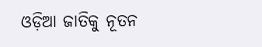ଓଡ଼ିଆ ଜାତିକୁ ନୂତନ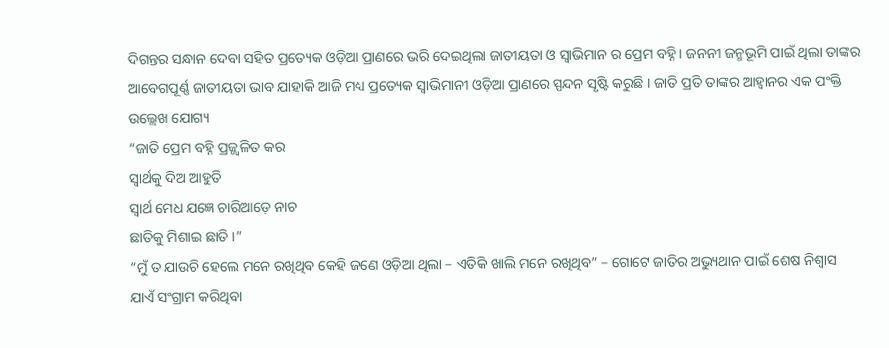ଦିଗନ୍ତର ସନ୍ଧାନ ଦେବା ସହିତ ପ୍ରତ୍ୟେକ ଓଡ଼ିଆ ପ୍ରାଣରେ ଭରି ଦେଇଥିଲା ଜାତୀୟତା ଓ ସ୍ୱାଭିମାନ ର ପ୍ରେମ ବହ୍ନି । ଜନନୀ ଜନ୍ମଭୂମି ପାଇଁ ଥିଲା ତାଙ୍କର ଆବେଗପୂର୍ଣ୍ଣ ଜାତୀୟତା ଭାବ ଯାହାକି ଆଜି ମଧ୍ୟ ପ୍ରତ୍ୟେକ ସ୍ୱାଭିମାନୀ ଓଡ଼ିଆ ପ୍ରାଣରେ ସ୍ପନ୍ଦନ ସୃଷ୍ଟି କରୁଛି । ଜାତି ପ୍ରତି ତାଙ୍କର ଆହ୍ୱାନର ଏକ ପଂକ୍ତି ଉଲ୍ଲେଖ ଯୋଗ୍ୟ
“ଜାତି ପ୍ରେମ ବହ୍ନି ପ୍ରଜ୍ଜ୍ୱଳିତ କର
ସ୍ୱାର୍ଥକୁ ଦିଅ ଆହୁତି
ସ୍ୱାର୍ଥ ମେଧ ଯଜ୍ଞେ ଚାରିଆଡ଼େ ନାଚ
ଛାତିକୁ ମିଶାଇ ଛାତି ।”
“ମୁଁ ତ ଯାଉଚି ହେଲେ ମନେ ରଖିଥିବ କେହି ଜଣେ ଓଡ଼ିଆ ଥିଲା – ଏତିକି ଖାଲି ମନେ ରଖିଥିବ” – ଗୋଟେ ଜାତିର ଅଭ୍ୟୁଥାନ ପାଇଁ ଶେଷ ନିଶ୍ୱାସ ଯାଏଁ ସଂଗ୍ରାମ କରିଥିବା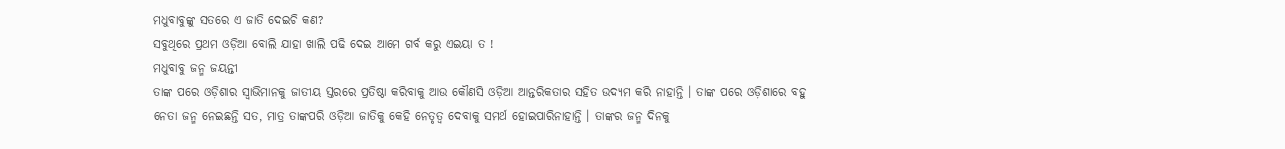ମଧୁବାବୁଙ୍କୁ ସତରେ ଏ ଜାତି ଦେଇଚି କଣ?
ସବୁଥିରେ ପ୍ରଥମ ଓଡ଼ିଆ ବୋଲି ଯାହା ଖାଲି ପଢି ଦେଇ ଆମେ ଗର୍ବ କରୁ ଏଇୟା ତ !
ମଧୁବାବୁ ଜନ୍ମ ଜୟନ୍ତୀ
ତାଙ୍କ ପରେ ଓଡ଼ିଶାର ସ୍ୱାଭିମାନକୁ ଜାତୀୟ ସ୍ତରରେ ପ୍ରତିଷ୍ଠା କରିବାକୁ ଆଉ କୌଣସି ଓଡ଼ିଆ ଆନ୍ତରିକତାର ସହିତ ଉଦ୍ୟମ କରି ନାହାନ୍ତି । ତାଙ୍କ ପରେ ଓଡ଼ିଶାରେ ବହୁ ନେତା ଜନ୍ମ ନେଇଛନ୍ତି ସତ, ମାତ୍ର ତାଙ୍କପରି ଓଡ଼ିଆ ଜାତିକୁ କେହି ନେତୃତ୍ୱ ଦେବାକୁ ସମର୍ଥ ହୋଇପାରିନାହାନ୍ତି । ତାଙ୍କର ଜନ୍ମ ଦିନକୁ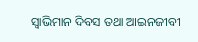ସ୍ୱାଭିମାନ ଦିବସ ତଥା ଆଇନଜୀବୀ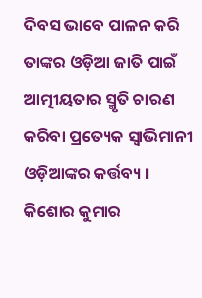ଦିବସ ଭାବେ ପାଳନ କରି ତାଙ୍କର ଓଡ଼ିଆ ଜାତି ପାଇଁ ଆତ୍ମୀୟତାର ସ୍ମୃତି ଚାରଣ କରିବା ପ୍ରତ୍ୟେକ ସ୍ୱାଭିମାନୀ ଓଡ଼ିଆଙ୍କର କର୍ତ୍ତବ୍ୟ ।
କିଶୋର କୁମାର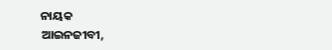ନାୟକ
ଆଇନଜୀବୀ,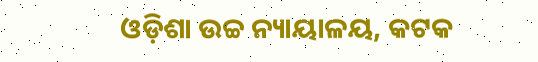ଓଡ଼ିଶା ଉଚ୍ଚ ନ୍ୟାୟାଳୟ, କଟକ